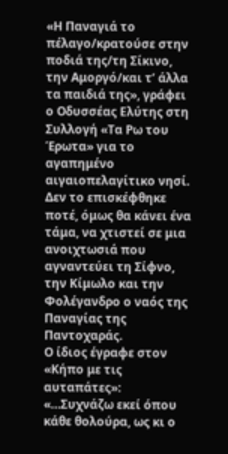«Η Παναγιά το πέλαγο/κρατούσε στην ποδιά της/τη Σίκινο, την Αμοργό/και τ’ άλλα τα παιδιά της», γράφει ο Οδυσσέας Ελύτης στη Συλλογή «Τα Ρω του Έρωτα» για το αγαπημένο αιγαιοπελαγίτικο νησί. Δεν το επισκέφθηκε ποτέ, όμως θα κάνει ένα τάμα, να χτιστεί σε μια ανοιχτωσιά που αγναντεύει τη Σίφνο, την Κίμωλο και την Φολέγανδρο ο ναός της Παναγίας της Παντοχαράς.
Ο ίδιος έγραφε στον «Κήπο με τις αυταπάτες»: «…Συχνάζω εκεί όπου κάθε θολούρα, ως κι ο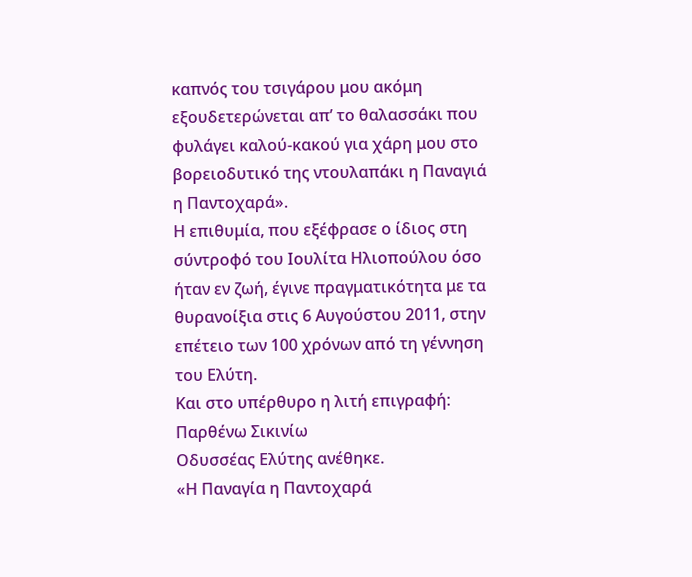καπνός του τσιγάρου μου ακόμη εξουδετερώνεται απ’ το θαλασσάκι που φυλάγει καλού-κακού για χάρη μου στο βορειοδυτικό της ντουλαπάκι η Παναγιά η Παντοχαρά».
Η επιθυμία, που εξέφρασε ο ίδιος στη σύντροφό του Ιουλίτα Ηλιοπούλου όσο ήταν εν ζωή, έγινε πραγματικότητα με τα θυρανοίξια στις 6 Αυγούστου 2011, στην επέτειο των 100 χρόνων από τη γέννηση του Ελύτη.
Και στο υπέρθυρο η λιτή επιγραφή:
Παρθένω Σικινίω
Οδυσσέας Ελύτης ανέθηκε.
«Η Παναγία η Παντοχαρά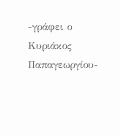-γράφει ο Κυριάκος Παπαγεωργίου-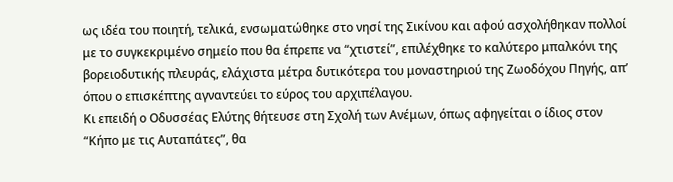ως ιδέα του ποιητή, τελικά, ενσωματώθηκε στο νησί της Σικίνου και αφού ασχολήθηκαν πολλοί με το συγκεκριμένο σημείο που θα έπρεπε να “χτιστεί”, επιλέχθηκε το καλύτερο μπαλκόνι της βορειοδυτικής πλευράς, ελάχιστα μέτρα δυτικότερα του μοναστηριού της Ζωοδόχου Πηγής, απ’ όπου ο επισκέπτης αγναντεύει το εύρος του αρχιπέλαγου.
Κι επειδή ο Οδυσσέας Ελύτης θήτευσε στη Σχολή των Ανέμων, όπως αφηγείται ο ίδιος στον “Κήπο με τις Αυταπάτες”, θα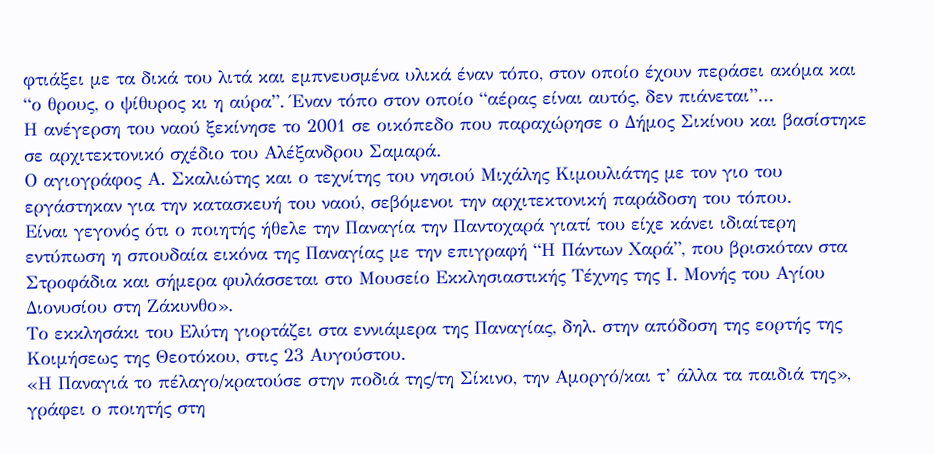φτιάξει με τα δικά του λιτά και εμπνευσμένα υλικά έναν τόπο, στον οποίο έχουν περάσει ακόμα και “ο θρους, ο ψίθυρος κι η αύρα”. Έναν τόπο στον οποίο “αέρας είναι αυτός, δεν πιάνεται”…
Η ανέγερση του ναού ξεκίνησε το 2001 σε οικόπεδο που παραχώρησε ο Δήμος Σικίνου και βασίστηκε σε αρχιτεκτονικό σχέδιο του Αλέξανδρου Σαμαρά.
Ο αγιογράφος Α. Σκαλιώτης και ο τεχνίτης του νησιού Μιχάλης Κιμουλιάτης με τον γιο του εργάστηκαν για την κατασκευή του ναού, σεβόμενοι την αρχιτεκτονική παράδοση του τόπου.
Είναι γεγονός ότι ο ποιητής ήθελε την Παναγία την Παντοχαρά γιατί του είχε κάνει ιδιαίτερη εντύπωση η σπουδαία εικόνα της Παναγίας με την επιγραφή “Η Πάντων Χαρά”, που βρισκόταν στα Στροφάδια και σήμερα φυλάσσεται στο Μουσείο Εκκλησιαστικής Τέχνης της Ι. Μονής του Αγίου Διονυσίου στη Ζάκυνθο».
Το εκκλησάκι του Ελύτη γιορτάζει στα εννιάμερα της Παναγίας, δηλ. στην απόδοση της εορτής της Κοιμήσεως της Θεοτόκου, στις 23 Αυγούστου.
«Η Παναγιά το πέλαγο/κρατούσε στην ποδιά της/τη Σίκινο, την Αμοργό/και τ’ άλλα τα παιδιά της», γράφει ο ποιητής στη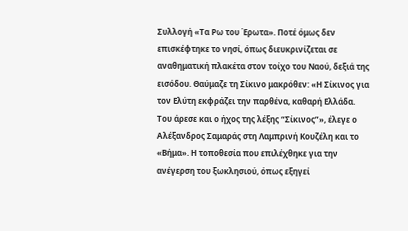Συλλογή «Τα Ρω του Έρωτα». Ποτέ όμως δεν επισκέφτηκε το νησί, όπως διευκρινίζεται σε αναθηματική πλακέτα στον τοίχο του Ναού, δεξιά της εισόδου. Θαύμαζε τη Σίκινο μακρόθεν: «Η Σίκινος για τον Ελύτη εκφράζει την παρθένα, καθαρή Ελλάδα. Του άρεσε και ο ήχος της λέξης “Σίκινος”», έλεγε ο Αλέξανδρος Σαμαράς στη Λαμπρινή Κουζέλη και το «Βήμα». Η τοποθεσία που επιλέχθηκε για την ανέγερση του ξωκλησιού, όπως εξηγεί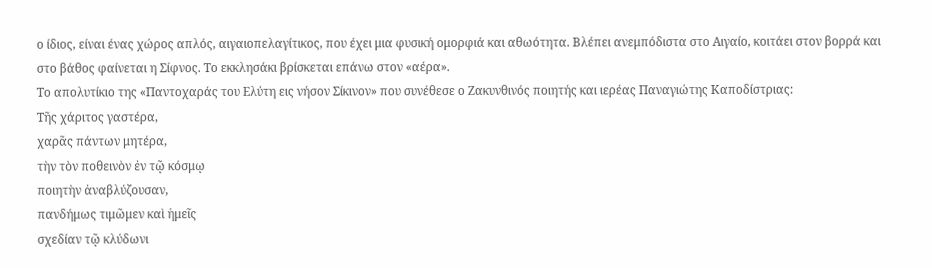ο ίδιος, είναι ένας χώρος απλός, αιγαιοπελαγίτικος, που έχει μια φυσική ομορφιά και αθωότητα. Βλέπει ανεμπόδιστα στο Αιγαίο, κοιτάει στον βορρά και στο βάθος φαίνεται η Σίφνος. Το εκκλησάκι βρίσκεται επάνω στον «αέρα».
Το απολυτίκιο της «Παντοχαράς του Ελύτη εις νήσον Σίκινον» που συνέθεσε ο Ζακυνθινός ποιητής και ιερέας Παναγιώτης Καποδίστριας:
Τῆς χάριτος γαστέρα,
χαρᾶς πάντων μητέρα,
τὴν τὸν ποθεινὸν ἐν τῷ κόσμῳ
ποιητὴν ἀναβλύζουσαν,
πανδήμως τιμῶμεν καὶ ἡμεῖς
σχεδίαν τῷ κλύδωνι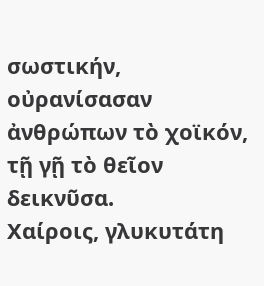σωστικήν,
οὐρανίσασαν ἀνθρώπων τὸ χοϊκόν,
τῇ γῇ τὸ θεῖον δεικνῦσα.
Χαίροις, γλυκυτάτη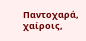Παντοχαρά,
χαίροις,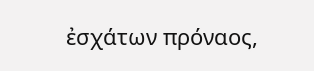ἐσχάτων πρόναος,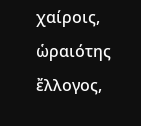χαίροις, ὡραιότης ἔλλογος,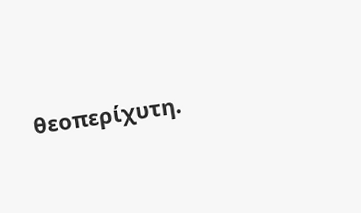θεοπερίχυτη.